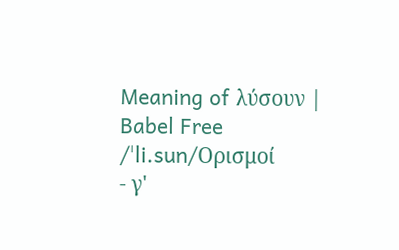Meaning of λύσουν | Babel Free
/ˈli.sun/Ορισμοί
- γ'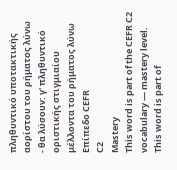πληθυντικό υποτακτικής αορίστου του ρήματος λύνω
- θα λύσουν: γ' πληθυντικό οριστικής στιγμιαίου μέλλοντα του ρήματος λύνω
Επίπεδο CEFR
C2
Mastery
This word is part of the CEFR C2 vocabulary — mastery level.
This word is part of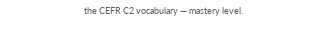the CEFR C2 vocabulary — mastery level.